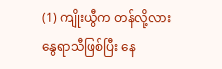(1) ကျိုးယွီက တန်လို့လား
နွေရာသီဖြစ်ပြီး နေ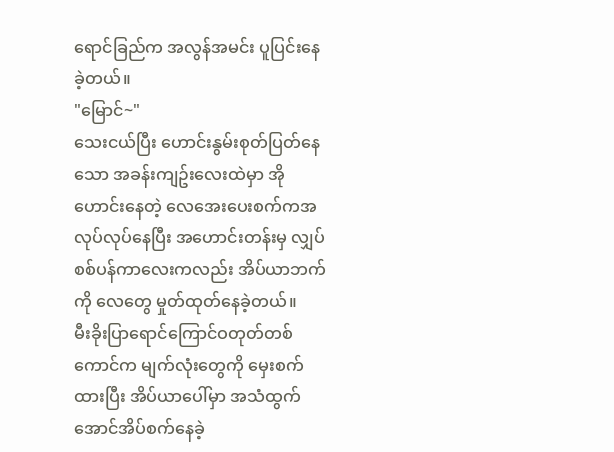ရောင်ခြည်က အလွန်အမင်း ပူပြင်းနေခဲ့တယ်။
"မြောင်~"
သေးငယ်ပြီး ဟောင်းနွမ်းစုတ်ပြတ်နေသော အခန်းကျဥ်းလေးထဲမှာ အိုဟောင်းနေတဲ့ လေအေးပေးစက်ကအလုပ်လုပ်နေပြီး အဟောင်းတန်းမှ လျှပ်စစ်ပန်ကာလေးကလည်း အိပ်ယာဘက်ကို လေတွေ မှုတ်ထုတ်နေခဲ့တယ်။
မီးခိုးပြာရောင်ကြောင်ဝတုတ်တစ်ကောင်က မျက်လုံးတွေကို မှေးစက်ထားပြီး အိပ်ယာပေါ်မှာ အသံထွက်အောင်အိပ်စက်နေခဲ့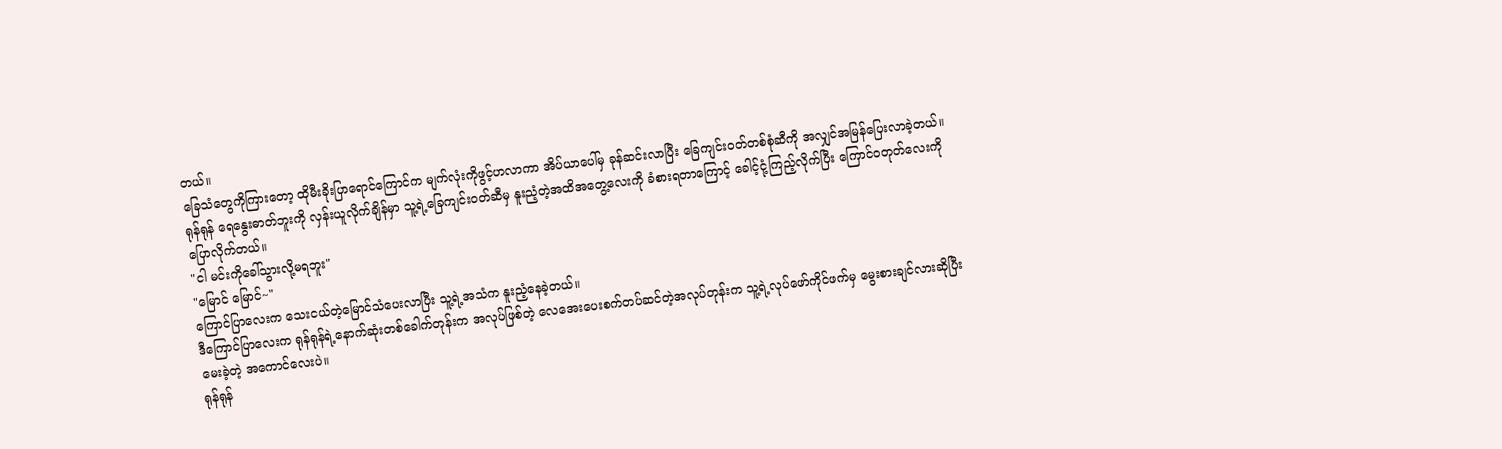တယ်။
ခြေသံတွေကိုကြားတော့ ထိုမီးခိုးပြာရောင်ကြောင်က မျက်လုံးကိုဖွင့်ဟလာကာ အိပ်ယာပေါ်မှ ခုန်ဆင်းလာပြီး ခြေကျင်းဝတ်တစ်စုံဆီကို အလျှင်အမြန်ပြေးလာခဲ့တယ်။
ရုန်ရုန် ရေနွေးဓာတ်ဘူးကို လှန်းယူလိုက်ချိန်မှာ သူ့ရဲ့ခြေကျင်းဝတ်ဆီမှ နူးညံ့တဲ့အထိအတွေ့လေးကို ခံစားရတာကြောင့် ခေါင့်ငုံ့ကြည့်လိုက်ပြီး ကြောင်ဝတုတ်လေးကိုပြောလိုက်တယ်။
"ငါ မင်းကိုခေါ်သွားလို့မရဘူး"
"မြောင် မြောင်~"
ကြောင်ပြာလေးက သေးငယ်တဲ့မြောင်သံပေးလာပြီး သူ့ရဲ့အသံက နူးညံ့နေခဲ့တယ်။
ဒီကြောင်ပြာလေးက ရုန်ရုန်ရဲ့နောက်ဆုံးတစ်ခေါက်တုန်းက အလုပ်ဖြစ်တဲ့ လေအေးပေးစက်တပ်ဆင်တဲ့အလုပ်တုန်းက သူ့ရဲ့လုပ်ဖော်ကိုင်ဖက်မှ မွေးစားချင်လားဆိုပြီးမေးခဲ့တဲ့ အကောင်လေးပဲ။
ရုန်ရုန်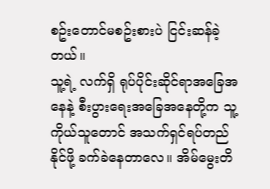စဥ်းတောင်မစဥ်းစားပဲ ငြင်းဆန်ခဲ့တယ်။
သူ့ရဲ့ လက်ရှိ ရုပ်ပိုင်းဆိုင်ရာအခြေအနေနဲ့ စီးပွားရေးအခြေအနေတို့က သူ့ကိုယ်သူတောင် အသက်ရှင်ရပ်တည်နိုင်ဖို့ ခက်ခဲနေတာလေ။ အိမ်မွေးတိ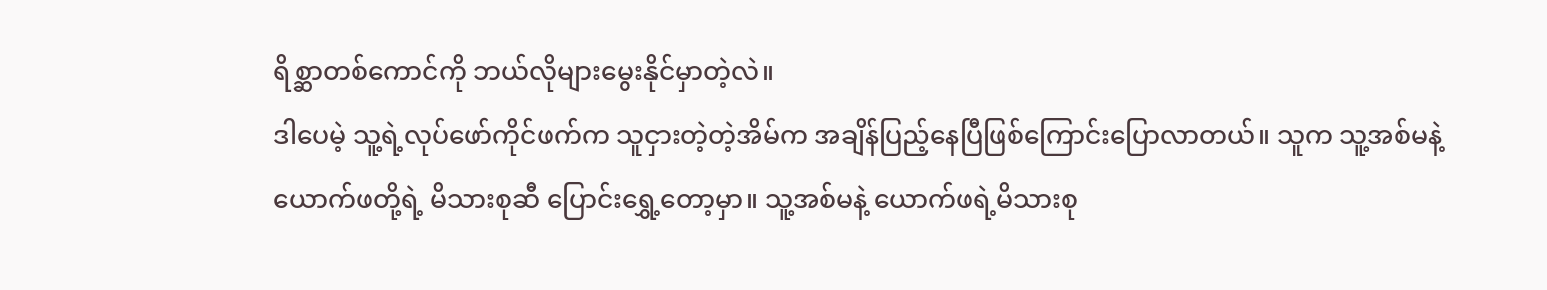ရိစ္ဆာတစ်ကောင်ကို ဘယ်လိုများမွေးနိုင်မှာတဲ့လဲ။
ဒါပေမဲ့ သူ့ရဲ့လုပ်ဖော်ကိုင်ဖက်က သူငှားတဲ့တဲ့အိမ်က အချိန်ပြည့်နေပြီဖြစ်ကြောင်းပြောလာတယ်။ သူက သူ့အစ်မနဲ့ ယောက်ဖတို့ရဲ့ မိသားစုဆီ ပြောင်းရွှေ့တော့မှာ။ သူ့အစ်မနဲ့ ယောက်ဖရဲ့မိသားစု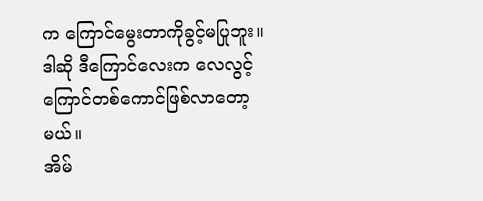က ကြောင်မွေးတာကိုခွင့်မပြုဘူး။ ဒါဆို ဒီကြောင်လေးက လေလွင့်ကြောင်တစ်ကောင်ဖြစ်လာတော့မယ်။
အိမ်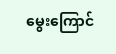မွေးကြောင်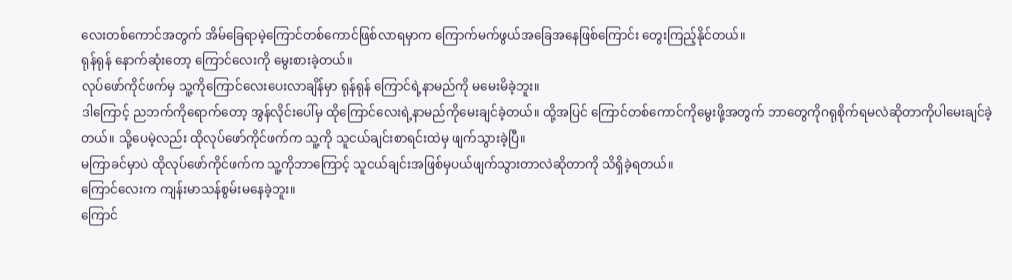လေးတစ်ကောင်အတွက် အိမ်ခြေရာမဲ့ကြောင်တစ်ကောင်ဖြစ်လာရမှာက ကြောက်မက်ဖွယ်အခြေအနေဖြစ်ကြောင်း တွေးကြည့်နိုင်တယ်။
ရုန်ရုန် နောက်ဆုံးတော့ ကြောင်လေးကို မွေးစားခဲ့တယ်။
လုပ်ဖော်ကိုင်ဖက်မှ သူ့ကိုကြောင်လေးပေးလာချိန်မှာ ရုန်ရုန် ကြောင်ရဲ့နာမည်ကို မမေးမိခဲ့ဘူး။
ဒါကြောင့် ညဘက်ကိုရောက်တော့ အွန်လိုင်းပေါ်မှ ထိုကြောင်လေးရဲ့နာမည်ကိုမေးချင်ခဲ့တယ်။ ထို့အပြင် ကြောင်တစ်ကောင်ကိုမွေးဖို့အတွက် ဘာတွေကိုဂရုစိုက်ရမလဲဆိုတာကိုပါမေးချင်ခဲ့တယ်။ သို့ပေမဲ့လည်း ထိုလုပ်ဖော်ကိုင်ဖက်က သူ့ကို သူငယ်ချင်းစာရင်းထဲမှ ဖျက်သွားခဲ့ပြီ။
မကြာခင်မှာပဲ ထိုလုပ်ဖော်ကိုင်ဖက်က သူ့ကိုဘာကြောင့် သူငယ်ချင်းအဖြစ်မှပယ်ဖျက်သွားတာလဲဆိုတာကို သိရှိခဲ့ရတယ်။
ကြောင်လေးက ကျန်းမာသန်စွမ်းမနေခဲ့ဘူး။
ကြောင်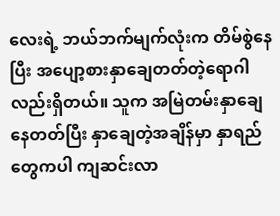လေးရဲ့ ဘယ်ဘက်မျက်လုံးက တိမ်စွဲနေပြီး အပျော့စားနှာချေတတ်တဲ့ရောဂါလည်းရှိတယ်။ သူက အမြဲတမ်းနှာချေနေတတ်ပြီး နှာချေတဲ့အချိန်မှာ နှာရည်တွေကပါ ကျဆင်းလာ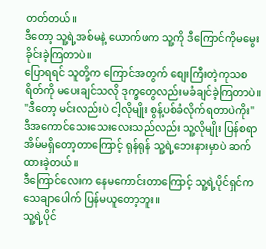တတ်တယ်။
ဒီတော့ သူ့ရဲ့အစ်မနဲ့ ယောက်ဖက သူ့ကို ဒီကြောင်ကိုမမွေးခိုင်းခဲ့ကြတာပဲ။
ပြောရရင် သူတို့က ကြောင်အတွက် စျေးကြီးတဲ့ကုသစရိတ်ကို မပေးချင်သလို ဒုက္ခတွေလည်းမခံချင်ခဲ့ကြတာပဲ။
"ဒီတော့ မင်းလည်းပဲ ငါ့လိုမျိုး စွန့်ပစ်ခံလိုက်ရတာပဲကိုး"
ဒီအကောင်သေးသေးလေးသည်လည်း သူ့လိုမျိုး ပြန်စရာအိမ်မရှိတော့တာကြောင့် ရုန်ရုန် သူ့ရဲ့ဘေးနားမှာပဲ ဆက်ထားခဲ့တယ်။
ဒီကြောင်လေးက နေမကောင်းတာကြောင့် သူ့ရဲ့ပိုင်ရှင်က သေချာပေါက် ပြန်မယူတော့ဘူး။
သူ့ရဲ့ပိုင်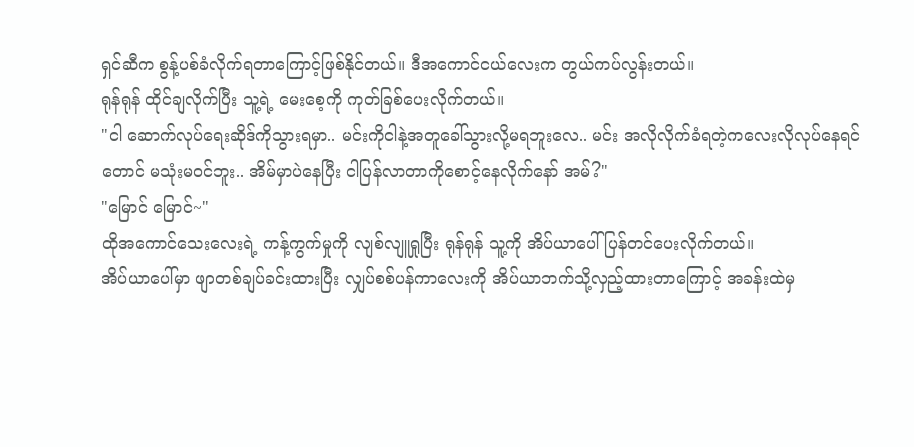ရှင်ဆီက စွန့်ပစ်ခံလိုက်ရတာကြောင့်ဖြစ်နိုင်တယ်။ ဒီအကောင်ငယ်လေးက တွယ်ကပ်လွန်းတယ်။
ရုန်ရုန် ထိုင်ချလိုက်ပြီး သူ့ရဲ့ မေးစေ့ကို ကုတ်ခြစ်ပေးလိုက်တယ်။
"ငါ ဆောက်လုပ်ရေးဆိုဒ်ကိုသွားရမှာ.. မင်းကိုငါနဲ့အတူခေါ်သွားလို့မရဘူးလေ.. မင်း အလိုလိုက်ခံရတဲ့ကလေးလိုလုပ်နေရင်တောင် မသုံးမဝင်ဘူး.. အိမ်မှာပဲနေပြီး ငါပြန်လာတာကိုစောင့်နေလိုက်နော် အမ်?"
"မြောင် မြောင်~"
ထိုအကောင်သေးလေးရဲ့ ကန့်ကွက်မှုကို လျစ်လျူရှုပြီး ရုန်ရုန် သူ့ကို အိပ်ယာပေါ်ပြန်တင်ပေးလိုက်တယ်။
အိပ်ယာပေါ်မှာ ဖျာတစ်ချပ်ခင်းထားပြီး လျှပ်စစ်ပန်ကာလေးကို အိပ်ယာဘက်သို့လှည့်ထားတာကြောင့် အခန်းထဲမှ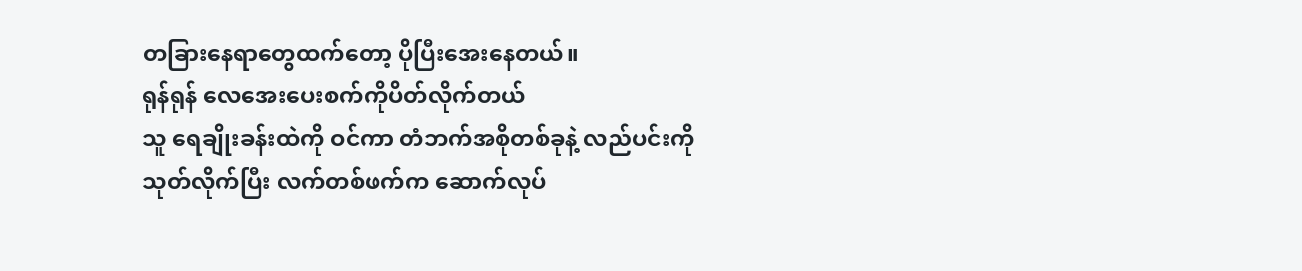တခြားနေရာတွေထက်တော့ ပိုပြီးအေးနေတယ်။
ရုန်ရုန် လေအေးပေးစက်ကိုပိတ်လိုက်တယ်
သူ ရေချိုးခန်းထဲကို ဝင်ကာ တံဘက်အစိုတစ်ခုနဲ့ လည်ပင်းကိုသုတ်လိုက်ပြီး လက်တစ်ဖက်က ဆောက်လုပ်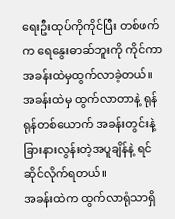ရေးဦးထုပ်ကိုကိုင်ပြီး တစ်ဖက်က ရေနွေးဓာဆ်ဘူးကို ကိုင်ကာ အခန်းထဲမှထွက်လာခဲ့တယ်။
အခန်းထဲမှ ထွက်လာတာနဲ့ ရုန်ရုန်တစ်ယောက် အခန်းတွင်းနဲ့ ခြားနားလွန်းတဲ့အပူချိန်နဲ့ ရင်ဆိုင်လိုက်ရတယ်။
အခန်းထဲက ထွက်လာရုံသာရှိ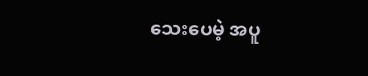သေးပေမဲ့ အပူ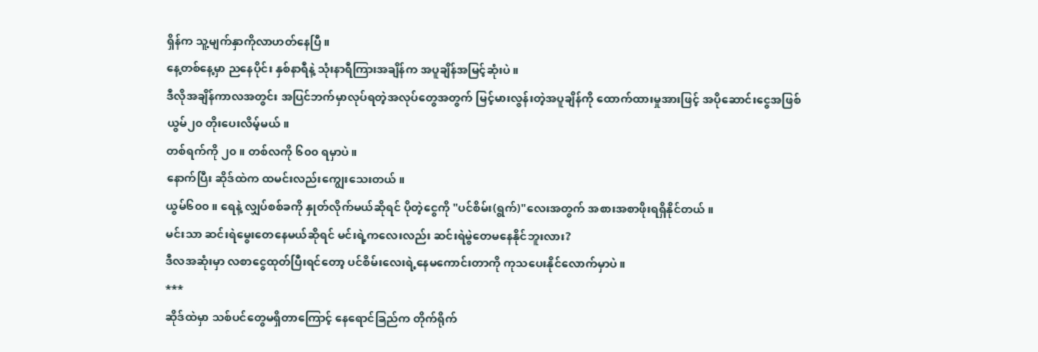ရှိန်က သူ့မျက်နှာကိုလာဟတ်နေပြီ။
နေ့တစ်နေ့မှာ ညနေပိုင်း နှစ်နာရီနဲ့ သုံးနာရီကြားအချိန်က အပူချိန်အမြင့်ဆုံးပဲ။
ဒီလိုအချိန်ကာလအတွင်း အပြင်ဘက်မှာလုပ်ရတဲ့အလုပ်တွေအတွက် မြင့်မားလွန်းတဲ့အပူချိန်ကို ထောက်ထားမှုအားဖြင့် အပိုဆောင်းငွေအဖြစ် ယွမ်၂၀ တိုးပေးလိမ့်မယ်။
တစ်ရက်ကို ၂၀။ တစ်လကို ၆၀၀ ရမှာပဲ။
နောက်ပြီး ဆိုဒ်ထဲက ထမင်းလည်းကျွေးသေးတယ်။
ယွမ်၆၀၀။ ရေနဲ့ လျှပ်စစ်ခကို နှုတ်လိုက်မယ်ဆိုရင် ပိုတဲ့ငွေကို "ပင်စိမ်း(ရွက်)"လေးအတွက် အစားအစာဖိုးရရှိနိုင်တယ်။
မင်းသာ ဆင်းရဲမွေးတေနေမယ်ဆိုရင် မင်းရဲ့ကလေးလည်း ဆင်းရဲမွဲတေမနေနိုင်ဘူးလား?
ဒီလအဆုံးမှာ လစာငွေထုတ်ပြီးရင်တော့ ပင်စိမ်းလေးရဲ့နေမကောင်းတာကို ကုသပေးနိုင်လောက်မှာပဲ။
***
ဆိုဒ်ထဲမှာ သစ်ပင်တွေမရှိတာကြောင့် နေရောင်ခြည်က တိုက်ရိုက်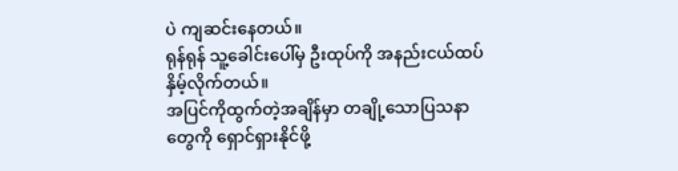ပဲ ကျဆင်းနေတယ်။
ရုန်ရုန် သူ့ခေါင်းပေါ်မှ ဦးထုပ်ကို အနည်းငယ်ထပ်နှိမ့်လိုက်တယ်။
အပြင်ကိုထွက်တဲ့အချိန်မှာ တချို့သောပြသနာတွေကို ရှောင်ရှားနိုင်ဖို့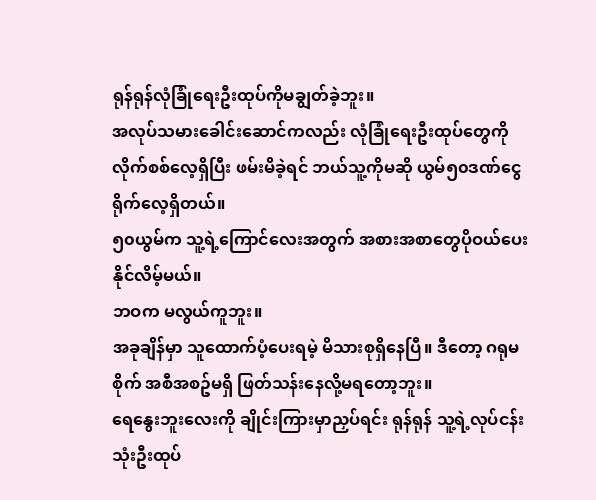ရုန်ရုန်လုံခြုံရေးဦးထုပ်ကိုမချွတ်ခဲ့ဘူး။
အလုပ်သမားခေါင်းဆောင်ကလည်း လုံခြုံရေးဦးထုပ်တွေကို လိုက်စစ်လေ့ရှိပြီး ဖမ်းမိခဲ့ရင် ဘယ်သူ့ကိုမဆို ယွမ်၅၀ဒဏ်ငွေရိုက်လေ့ရှိတယ်။
၅၀ယွမ်က သူ့ရဲ့ကြောင်လေးအတွက် အစားအစာတွေပိုဝယ်ပေးနိုင်လိမ့်မယ်။
ဘဝက မလွယ်ကူဘူး။
အခုချိန်မှာ သူထောက်ပံ့ပေးရမဲ့ မိသားစုရှိနေပြီ။ ဒီတော့ ဂရုမစိုက် အစီအစဥ်မရှိ ဖြတ်သန်းနေလို့မရတော့ဘူး။
ရေနွေးဘူးလေးကို ချိုင်းကြားမှာညှပ်ရင်း ရုန်ရုန် သူ့ရဲ့လုပ်ငန်းသုံးဦးထုပ်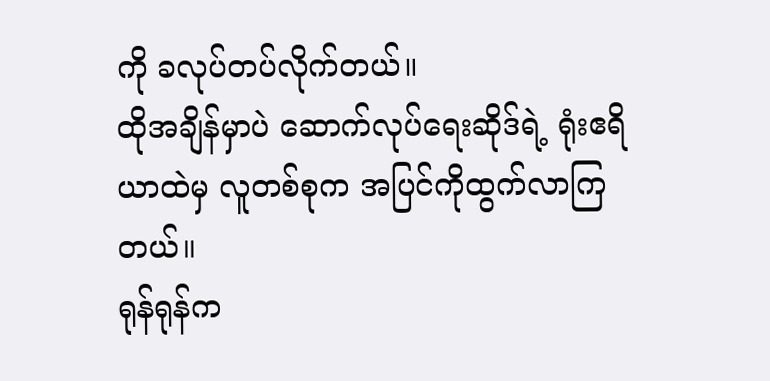ကို ခလုပ်တပ်လိုက်တယ်။
ထိုအချိန်မှာပဲ ဆောက်လုပ်ရေးဆိုဒ်ရဲ့ ရုံးဧရိယာထဲမှ လူတစ်စုက အပြင်ကိုထွက်လာကြတယ်။
ရုန်ရုန်က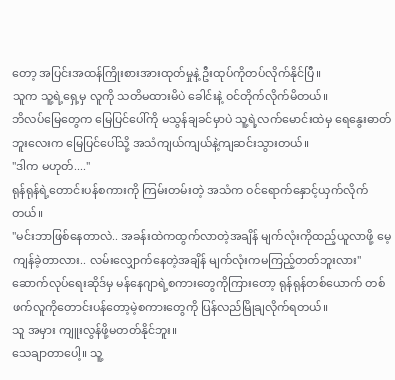တော့ အပြင်းအထန်ကြိုးစားအားထုတ်မှုနဲ့ ဦးထုပ်ကိုတပ်လိုက်နိုင်ပြီ။
သူက သူ့ရဲ့ရှေ့မှ လူကို သတိမထားမိပဲ ခေါင်းနဲ့ ဝင်တိုက်လိုက်မိတယ်။
ဘိလပ်မြေတွေက မြေပြင်ပေါ်ကို မသွန်ချခင်မှာပဲ သူ့ရဲ့လက်မောင်းထဲမှ ရေနွေးဓာတ်ဘူးလေးက မြေပြင်ပေါ်သို့ အသံကျယ်ကျယ်နဲ့ကျဆင်းသွားတယ်။
"ဒါက မဟုတ်...."
ရုန်ရုန်ရဲ့တောင်းပန်စကားကို ကြမ်းတမ်းတဲ့ အသံက ဝင်ရောက်နှောင့်ယှက်လိုက်တယ်။
"မင်းဘာဖြစ်နေတာလဲ.. အခန်းထဲကထွက်လာတဲ့အချိန် မျက်လုံးကိုထည့်ယူလာဖို့ မေ့ကျန်ခဲ့တာလား.. လမ်းလျှောက်နေတဲ့အချိန် မျက်လုံးကမကြည့်တတ်ဘူးလား"
ဆောက်လုပ်ရေးဆိုဒ်မှ မန်နေဂျာရဲ့စကားတွေကိုကြားတော့ ရုန်ရုန်တစ်ယောက် တစ်ဖက်လူကိုတောင်းပန်တော့မဲ့စကားတွေကို ပြန်လည်မြိုချလိုက်ရတယ်။
သူ အမှား ကျူးလွန်ဖို့မတတ်နိုင်ဘူး။
သေချာတာပေါ့။ သူ့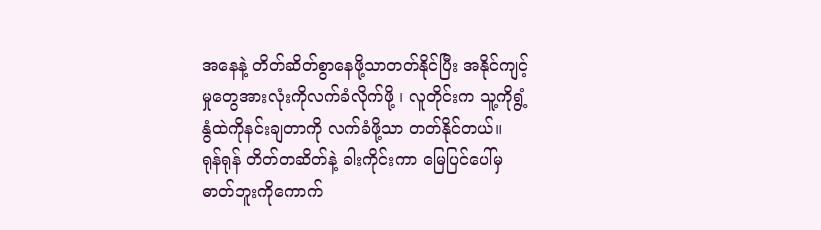အနေနဲ့ တိတ်ဆိတ်စွာနေဖို့သာတတ်နိုင်ပြီး အနိုင်ကျင့်မှုတွေအားလုံးကိုလက်ခံလိုက်ဖို့ ၊ လူတိုင်းက သူ့ကိုရွံ့နွံထဲကိုနင်းချတာကို လက်ခံဖို့သာ တတ်နိုင်တယ်။
ရုန်ရုန် တိတ်တဆိတ်နဲ့ ခါးကိုင်းကာ မြေပြင်ပေါ်မှ ဓာတ်ဘူးကိုကောက်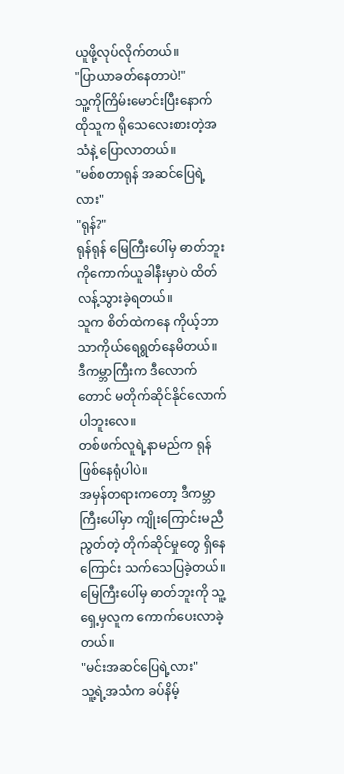ယူဖို့လုပ်လိုက်တယ်။
"ပြာယာခတ်နေတာပဲ!"
သူ့ကိုကြိမ်းမောင်းပြီးနောက် ထိုသူက ရိုသေလေးစားတဲ့အသံနဲ့ ပြောလာတယ်။
"မစ်စတာရုန် အဆင်ပြေရဲ့လား"
"ရုန်?"
ရုန်ရုန် မြေကြီးပေါ်မှ ဓာတ်ဘူးကိုကောက်ယူခါနီးမှာပဲ ထိတ်လန့်သွားခဲ့ရတယ်။
သူက စိတ်ထဲကနေ ကိုယ့်ဘာသာကိုယ်ရေရွတ်နေမိတယ်။ ဒီကမ္ဘာကြီးက ဒီလောက်တောင် မတိုက်ဆိုင်နိုင်လောက်ပါဘူးလေ။
တစ်ဖက်လူရဲ့နာမည်က ရုန်ဖြစ်နေရုံပါပဲ။
အမှန်တရားကတော့ ဒီကမ္ဘာကြီးပေါ်မှာ ကျိုးကြောင်းမညီညွတ်တဲ့ တိုက်ဆိုင်မှုတွေ ရှိနေကြောင်း သက်သေပြခဲ့တယ်။
မြေကြီးပေါ်မှ ဓာတ်ဘူးကို သူ့ရှေ့မှလူက ကောက်ပေးလာခဲ့တယ်။
"မင်းအဆင်ပြေရဲ့လား"
သူ့ရဲ့အသံက ခပ်နိမ့်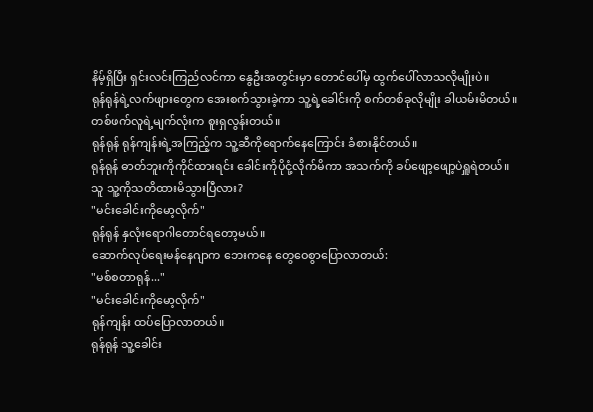နိမ့်ရှိပြီး ရှင်းလင်းကြည်လင်ကာ နွေဦးအတွင်းမှာ တောင်ပေါ်မှ ထွက်ပေါ်လာသလိုမျိုးပဲ။
ရုန်ရုန်ရဲ့လက်ဖျားတွေက အေးစက်သွားခဲ့ကာ သူ့ရဲ့ခေါင်းကို စက်တစ်ခုလိုမျိုး ခါယမ်းမိတယ်။
တစ်ဖက်လူရဲ့မျက်လုံးက စူးရှလွန်းတယ်။
ရုန်ရုန် ရုန်ကျန်းရဲ့အကြည့်က သူ့ဆီကိုရောက်နေကြောင်း ခံစားနိုင်တယ်။
ရုန်ရုန် ဓာတ်ဘူးကိုကိုင်ထားရင်း ခေါင်းကိုပိုငုံ့လိုက်မိကာ အသက်ကို ခပ်ဖျော့ဖျော့ပဲရှူရဲတယ်။
သူ သူ့ကိုသတိထားမိသွားပြီလား?
"မင်းခေါင်းကိုမော့လိုက်"
ရုန်ရုန် နှလုံးရောဂါတောင်ရတော့မယ်။
ဆောက်လုပ်ရေးမန်နေဂျာက ဘေးကနေ တွေဝေစွာပြောလာတယ်:
"မစ်စတာရုန်..."
"မင်းခေါင်းကိုမော့လိုက်"
ရုန်ကျန်း ထပ်ပြောလာတယ်။
ရုန်ရုန် သူ့ခေါင်း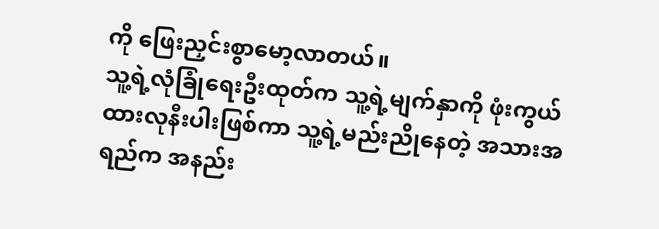ကို ဖြေးညှင်းစွာမော့လာတယ်။
သူ့ရဲ့လုံခြုံရေးဦးထုတ်က သူ့ရဲ့မျက်နှာကို ဖုံးကွယ်ထားလုနီးပါးဖြစ်ကာ သူ့ရဲ့မည်းညိုနေတဲ့ အသားအရည်က အနည်း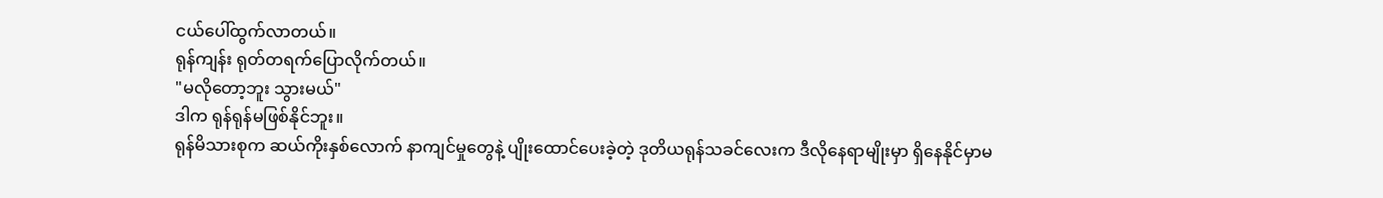ငယ်ပေါ်ထွက်လာတယ်။
ရုန်ကျန်း ရုတ်တရက်ပြောလိုက်တယ်။
"မလိုတော့ဘူး သွားမယ်"
ဒါက ရုန်ရုန်မဖြစ်နိုင်ဘူး။
ရုန်မိသားစုက ဆယ်ကိုးနှစ်လောက် နာကျင်မှုတွေနဲ့ ပျိုးထောင်ပေးခဲ့တဲ့ ဒုတိယရုန်သခင်လေးက ဒီလိုနေရာမျိုးမှာ ရှိနေနိုင်မှာမ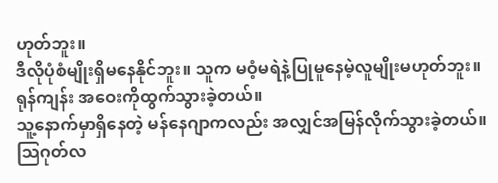ဟုတ်ဘူး။
ဒီလိုပုံစံမျိုးရှိမနေနိုင်ဘူး။ သူက မဝံ့မရဲနဲ့ပြုမူနေမဲ့လူမျိုးမဟုတ်ဘူး။
ရုန်ကျန်း အဝေးကိုထွက်သွားခဲ့တယ်။
သူ့နောက်မှာရှိနေတဲ့ မန်နေဂျာကလည်း အလျှင်အမြန်လိုက်သွားခဲ့တယ်။
သြဂုတ်လ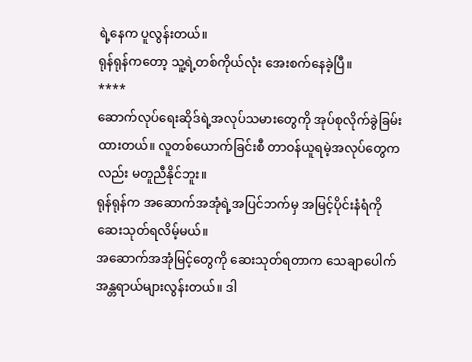ရဲ့နေက ပူလွန်းတယ်။
ရုန်ရုန်ကတော့ သူ့ရဲ့တစ်ကိုယ်လုံး အေးစက်နေခဲ့ပြီ။
****
ဆောက်လုပ်ရေးဆိုဒ်ရဲ့အလုပ်သမားတွေကို အုပ်စုလိုက်ခွဲခြမ်းထားတယ်။ လူတစ်ယောက်ခြင်းစီ တာဝန်ယူရမဲ့အလုပ်တွေကလည်း မတူညီနိုင်ဘူး။
ရုန်ရုန်က အဆောက်အအုံရဲ့အပြင်ဘက်မှ အမြင့်ပိုင်းနံရံကို ဆေးသုတ်ရလိမ့်မယ်။
အဆောက်အအုံမြင့်တွေကို ဆေးသုတ်ရတာက သေချာပေါက်အန္တရာယ်များလွန်းတယ်။ ဒါ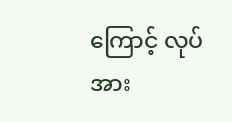ကြောင့် လုပ်အား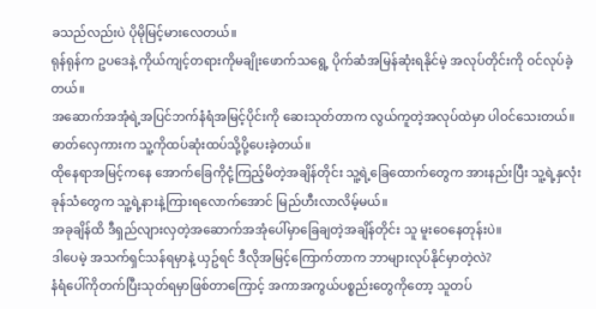ခသည်လည်းပဲ ပိုမိုမြင့်မားလေတယ်။
ရုန်ရုန်က ဥပဒေနဲ့ ကိုယ်ကျင့်တရားကိုမချိုးဖောက်သရွေ့ ပိုက်ဆံအမြန်ဆုံးရနိုင်မဲ့ အလုပ်တိုင်းကို ဝင်လုပ်ခဲ့တယ်။
အဆောက်အအုံရဲ့အပြင်ဘက်နံရံအမြင့်ပိုင်းကို ဆေးသုတ်တာက လွယ်ကူတဲ့အလုပ်ထဲမှာ ပါဝင်သေးတယ်။
ဓာတ်လှေကားက သူ့ကိုထပ်ဆုံးထပ်သို့ပို့ပေးခဲ့တယ်။
ထိုနေရာအမြင့်ကနေ အောက်ခြေကိုငုံ့ကြည့်မိတဲ့အချိန်တိုင်း သူ့ရဲ့ခြေထောက်တွေက အားနည်းပြီး သူ့ရဲ့နှလုံးခုန်သံတွေက သူ့ရဲ့နားနဲ့ကြားရလောက်အောင် မြည်ဟီးလာလိမ့်မယ်။
အခုချိန်ထိ ဒီရှည်လျားလှတဲ့အဆောက်အအုံပေါ်မှာခြေချတဲ့အချိန်တိုင်း သူ မူးဝေနေတုန်းပဲ။
ဒါပေမဲ့ အသက်ရှင်သန်ရမှာနဲ့ ယှဥ်ရင် ဒီလိုအမြင့်ကြောက်တာက ဘာများလုပ်နိုင်မှာတဲ့လဲ?
နံရံပေါ်ကိုတက်ပြီးသုတ်ရမှာဖြစ်တာကြောင့် အကာအကွယ်ပစ္စည်းတွေကိုတော့ သူတပ်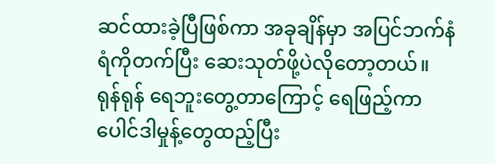ဆင်ထားခဲ့ပြီဖြစ်ကာ အခုချိန်မှာ အပြင်ဘက်နံရံကိုတက်ပြီး ဆေးသုတ်ဖို့ပဲလိုတော့တယ်။
ရုန်ရုန် ရေဘူးတွေ့တာကြောင့် ရေဖြည့်ကာ ပေါင်ဒါမှုန့်တွေထည့်ပြီး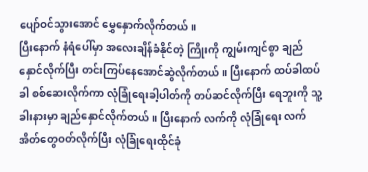ပျော်ဝင်သွားအောင် မွှေနှောက်လိုက်တယ်။
ပြီးနောက် နံရံပေါ်မှာ အလေးချိန်ခံနိုင်တဲ့ ကြိုးကို ကျွမ်းကျင်စွာ ချည်နှောင်လိုက်ပြီး တင်းကြပ်နေအောင်ဆွဲလိုက်တယ်။ ပြီးနောက် ထပ်ခါထပ်ခါ စစ်ဆေးလိုက်ကာ လုံခြုံရေးခါ့ပါတ်ကို တပ်ဆင်လိုက်ပြီး ရေဘူးကို သူ့ခါးနားမှာ ချည်နှောင်လိုက်တယ်။ ပြီးနောက် လက်ကို လုံခြုံရေး လက်အိတ်တွေဝတ်လိုက်ပြီး လုံခြုံရေးထိုင်ခုံ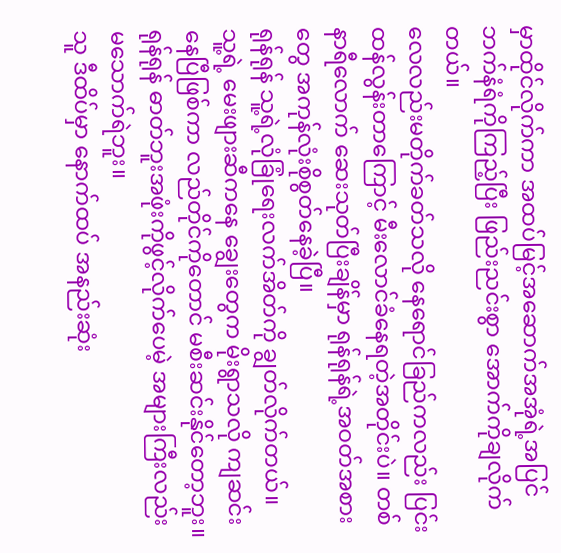မှာထိုင်လိုက်ကာ အထပ်မြင့်အဆောက်အအုံရဲ့အပြင်ဘက်နံရံကိုကြည့်ပြီး ဖြည်းညင်းစွာ အောက်ကိုချလိုက်တယ်။
လေလည်းမတိုက်ခတ်သလို နေရောင်ခြည်ကလည်း ပြင်းထန်လွန်းတာကြောင့် မီးလောင်ခံနေရတဲ့အတိုင်းပဲ။ တစ်နာရီလောက် ဆေးသုတ်ပြီးချိန်မှာ ရုန်ရုန်ရဲ့အဝတ်အစားတွေ အကုန်လုံးစိုစွတ်နေခဲ့ပြီ။
ရုန်ရုန် သူ့ရဲ့လုံခြုံရေးလက်အိတ်ကို ချွတ်လိုက်တယ်။
သူ့ရဲ့ မေးဖျားဆီကနေ ချွေးတွေက မိုးရွာသလို ကျဆင်းနေပြီဖြစ်ကာ လည်တိုင်ကိုတောင် မစီးဆင်းနိုင်တော့ဘူး။
ရုန်ရုန် ဓာတ်ဘူးအဖုံးကိုဖွင့်လိုက်ပေမဲ့ အများကြီးလည်း မသောက်ရဲဘူး။
သူ ဒီထိပ်မှာ နောက်ထပ် အနည်းဆုံး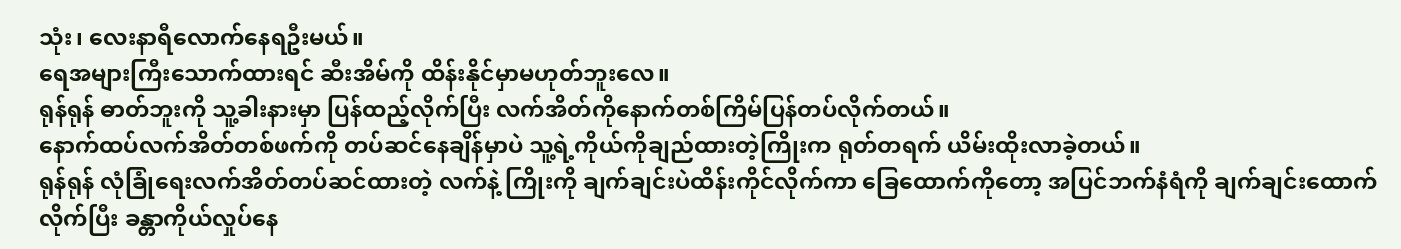သုံး၊ လေးနာရီလောက်နေရဦးမယ်။
ရေအများကြီးသောက်ထားရင် ဆီးအိမ်ကို ထိန်းနိုင်မှာမဟုတ်ဘူးလေ။
ရုန်ရုန် ဓာတ်ဘူးကို သူ့ခါးနားမှာ ပြန်ထည့်လိုက်ပြီး လက်အိတ်ကိုနောက်တစ်ကြိမ်ပြန်တပ်လိုက်တယ်။
နောက်ထပ်လက်အိတ်တစ်ဖက်ကို တပ်ဆင်နေချိန်မှာပဲ သူ့ရဲ့ကိုယ်ကိုချည်ထားတဲ့ကြိုးက ရုတ်တရက် ယိမ်းထိုးလာခဲ့တယ်။
ရုန်ရုန် လုံခြုံရေးလက်အိတ်တပ်ဆင်ထားတဲ့ လက်နဲ့ ကြိုးကို ချက်ချင်းပဲထိန်းကိုင်လိုက်ကာ ခြေထောက်ကိုတော့ အပြင်ဘက်နံရံကို ချက်ချင်းထောက်လိုက်ပြီး ခန္တာကိုယ်လှုပ်နေ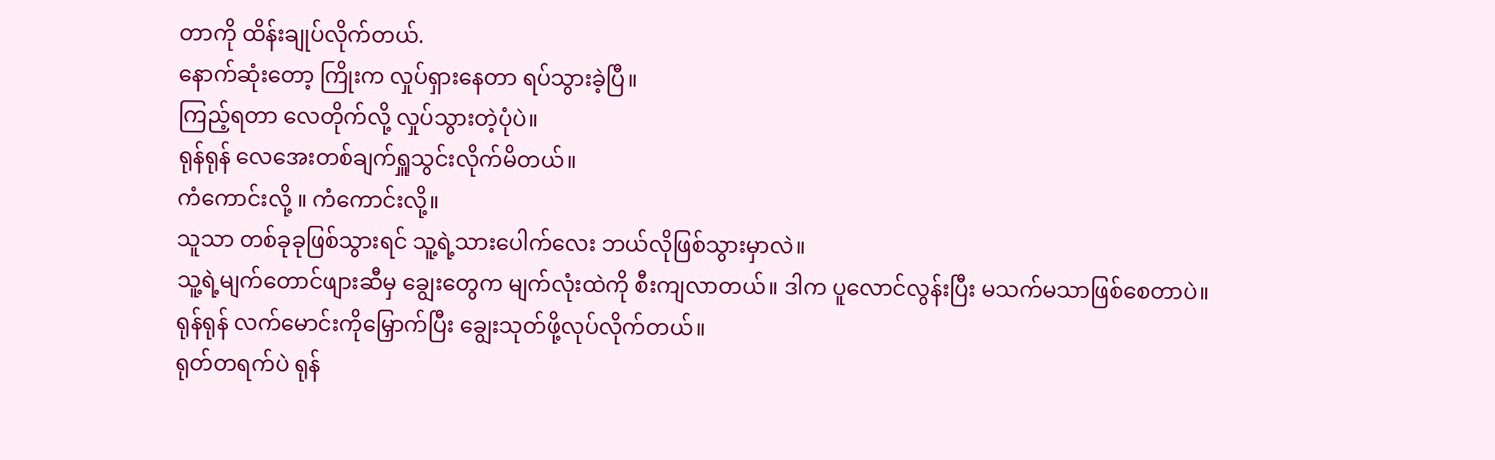တာကို ထိန်းချုပ်လိုက်တယ်.
နောက်ဆုံးတော့ ကြိုးက လှုပ်ရှားနေတာ ရပ်သွားခဲ့ပြီ။
ကြည့်ရတာ လေတိုက်လို့ လှုပ်သွားတဲ့ပုံပဲ။
ရုန်ရုန် လေအေးတစ်ချက်ရှူသွင်းလိုက်မိတယ်။
ကံကောင်းလို့ ။ ကံကောင်းလို့။
သူသာ တစ်ခုခုဖြစ်သွားရင် သူ့ရဲ့သားပေါက်လေး ဘယ်လိုဖြစ်သွားမှာလဲ။
သူ့ရဲ့မျက်တောင်ဖျားဆီမှ ချွေးတွေက မျက်လုံးထဲကို စီးကျလာတယ်။ ဒါက ပူလောင်လွန်းပြီး မသက်မသာဖြစ်စေတာပဲ။
ရုန်ရုန် လက်မောင်းကိုမြှောက်ပြီး ချွေးသုတ်ဖို့လုပ်လိုက်တယ်။
ရုတ်တရက်ပဲ ရုန်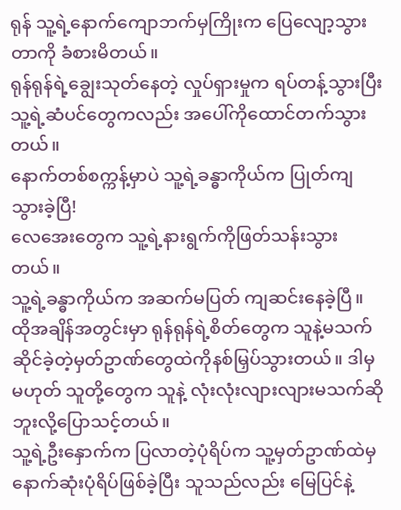ရုန် သူ့ရဲ့နောက်ကျောဘက်မှကြိုးက ပြေလျော့သွားတာကို ခံစားမိတယ်။
ရုန်ရုန်ရဲ့ချွေးသုတ်နေတဲ့ လှုပ်ရှားမှုက ရပ်တန့်သွားပြီး သူ့ရဲ့ဆံပင်တွေကလည်း အပေါ်ကိုထောင်တက်သွားတယ်။
နောက်တစ်စက္ကန့်မှာပဲ သူ့ရဲ့ခန္ဓာကိုယ်က ပြုတ်ကျသွားခဲ့ပြီ!
လေအေးတွေက သူ့ရဲ့နားရွက်ကိုဖြတ်သန်းသွားတယ်။
သူ့ရဲ့ခန္ဓာကိုယ်က အဆက်မပြတ် ကျဆင်းနေခဲ့ပြီ။
ထိုအချိန်အတွင်းမှာ ရုန်ရုန်ရဲ့စိတ်တွေက သူနဲ့မသက်ဆိုင်ခဲ့တဲ့မှတ်ဥာဏ်တွေထဲကိုနစ်မြှပ်သွားတယ်။ ဒါမှမဟုတ် သူတို့တွေက သူနဲ့ လုံးလုံးလျားလျားမသက်ဆိုဘူးလို့ပြောသင့်တယ်။
သူ့ရဲ့ဦးနှောက်က ပြလာတဲ့ပုံရိပ်က သူ့မှတ်ဥာဏ်ထဲမှ နောက်ဆုံးပုံရိပ်ဖြစ်ခဲ့ပြီး သူသည်လည်း မြေပြင်နဲ့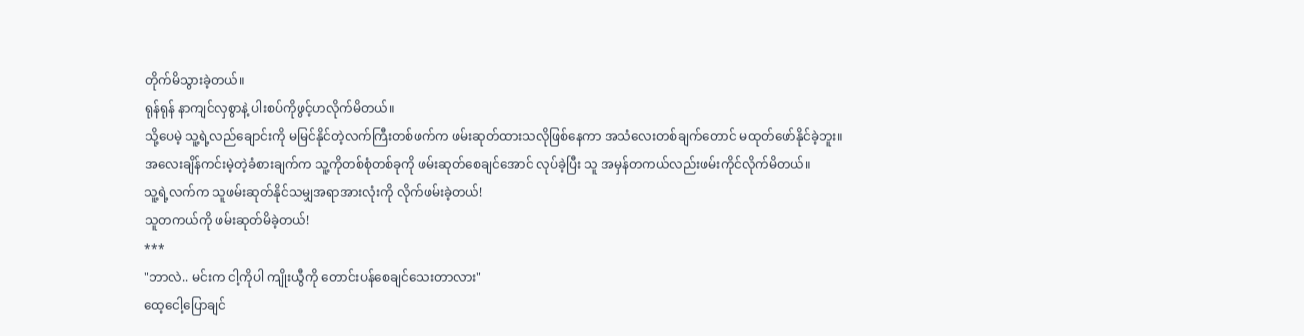တိုက်မိသွားခဲ့တယ်။
ရုန်ရုန် နာကျင်လှစွာနဲ့ ပါးစပ်ကိုဖွင့်ဟလိုက်မိတယ်။
သို့ပေမဲ့ သူ့ရဲ့လည်ချောင်းကို မမြင်နိုင်တဲ့လက်ကြီးတစ်ဖက်က ဖမ်းဆုတ်ထားသလိုဖြစ်နေကာ အသံလေးတစ်ချက်တောင် မထုတ်ဖော်နိုင်ခဲ့ဘူး။
အလေးချိန်ကင်းမဲ့တဲ့ခံစားချက်က သူ့ကိုတစ်စုံတစ်ခုကို ဖမ်းဆုတ်စေချင်အောင် လုပ်ခဲ့ပြီး သူ အမှန်တကယ်လည်းဖမ်းကိုင်လိုက်မိတယ်။
သူ့ရဲ့လက်က သူဖမ်းဆုတ်နိုင်သမျှအရာအားလုံးကို လိုက်ဖမ်းခဲ့တယ်!
သူတကယ်ကို ဖမ်းဆုတ်မိခဲ့တယ်!
***
"ဘာလဲ.. မင်းက ငါ့ကိုပါ ကျိုးယွီကို တောင်းပန်စေချင်သေးတာလား"
ထေ့ငေါ့ပြောချင်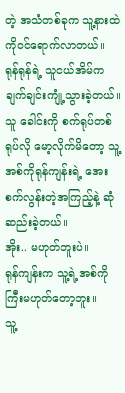တဲ့ အသံတစ်ခုက သူ့နားထဲကိုဝင်ရောက်လာတယ်။
ရုန်ရုန်ရဲ့ သူငယ်အိမ်က ချက်ချင်းကျုံ့သွားခဲ့တယ်။
သူ ခေါင်းကို စက်ရုပ်တစ်ရုပ်လို မော့လိုက်မိတော့ သူ့အစ်ကိုရုန်ကျန်းရဲ့ အေးစက်လွန်းတဲ့အကြည့်နဲ့ ဆုံဆည်းခဲ့တယ်။
အိုး.. မဟုတ်ဘူးပဲ။
ရုန်ကျန်းက သူ့ရဲ့အစ်ကိုကြီးမဟုတ်တော့ဘူး။
သူ့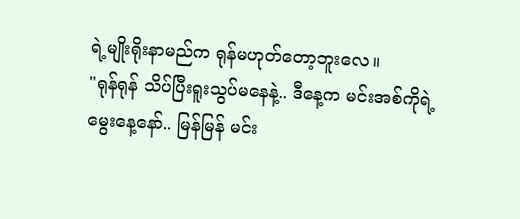ရဲ့မျိုးရိုးနာမည်က ရုန်မဟုတ်တော့ဘူးလေ။
"ရုန်ရုန် သိပ်ပြီးရူးသွပ်မနေနဲ့.. ဒီနေ့က မင်းအစ်ကိုရဲ့မွေးနေ့နော်.. မြန်မြန် မင်း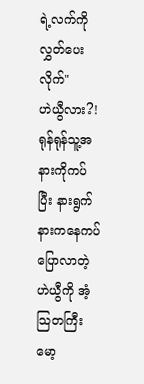ရဲ့လက်ကိုလွှတ်ပေးလိုက်"
ဟဲယွီလား?!
ရုန်ရုန်သူ့အနားကိုကပ်ပြီး နားရွက်နားကနေကပ်ပြောလာတဲ့ ဟဲယွီကို အံ့သြတကြီး မော့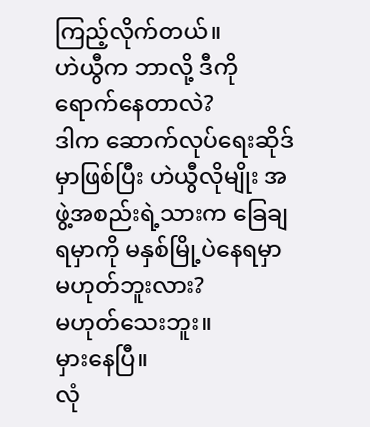ကြည့်လိုက်တယ်။
ဟဲယွီက ဘာလို့ ဒီကိုရောက်နေတာလဲ?
ဒါက ဆောက်လုပ်ရေးဆိုဒ်မှာဖြစ်ပြီး ဟဲယွီလိုမျိုး အဖွဲ့အစည်းရဲ့သားက ခြေချရမှာကို မနှစ်မြို့ပဲနေရမှာမဟုတ်ဘူးလား?
မဟုတ်သေးဘူး။
မှားနေပြီ။
လုံ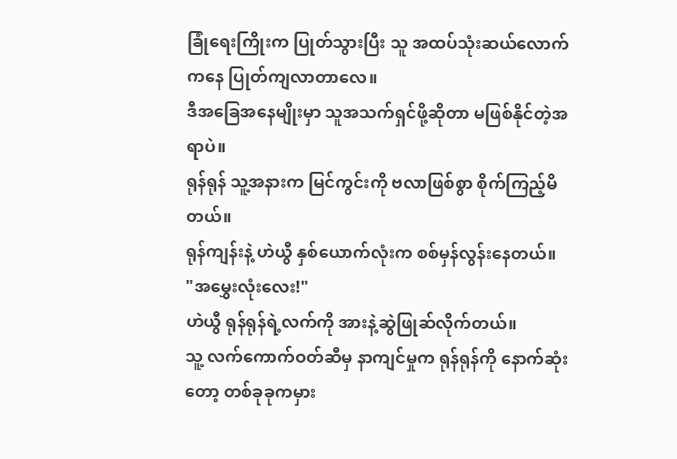ခြုံရေးကြိုးက ပြုတ်သွားပြီး သူ အထပ်သုံးဆယ်လောက်ကနေ ပြုတ်ကျလာတာလေ။
ဒီအခြေအနေမျိုးမှာ သူအသက်ရှင်ဖို့ဆိုတာ မဖြစ်နိုင်တဲ့အရာပဲ။
ရုန်ရုန် သူ့အနားက မြင်ကွင်းကို ဗလာဖြစ်စွာ စိုက်ကြည့်မိတယ်။
ရုန်ကျန်းနဲ့ ဟဲယွီ နှစ်ယောက်လုံးက စစ်မှန်လွန်းနေတယ်။
"အမွှေးလုံးလေး!"
ဟဲယွီ ရုန်ရုန်ရဲ့လက်ကို အားနဲ့ဆွဲဖြုဆ်လိုက်တယ်။
သူ့ လက်ကောက်ဝတ်ဆီမှ နာကျင်မှုက ရုန်ရုန်ကို နောက်ဆုံးတော့ တစ်ခုခုကမှား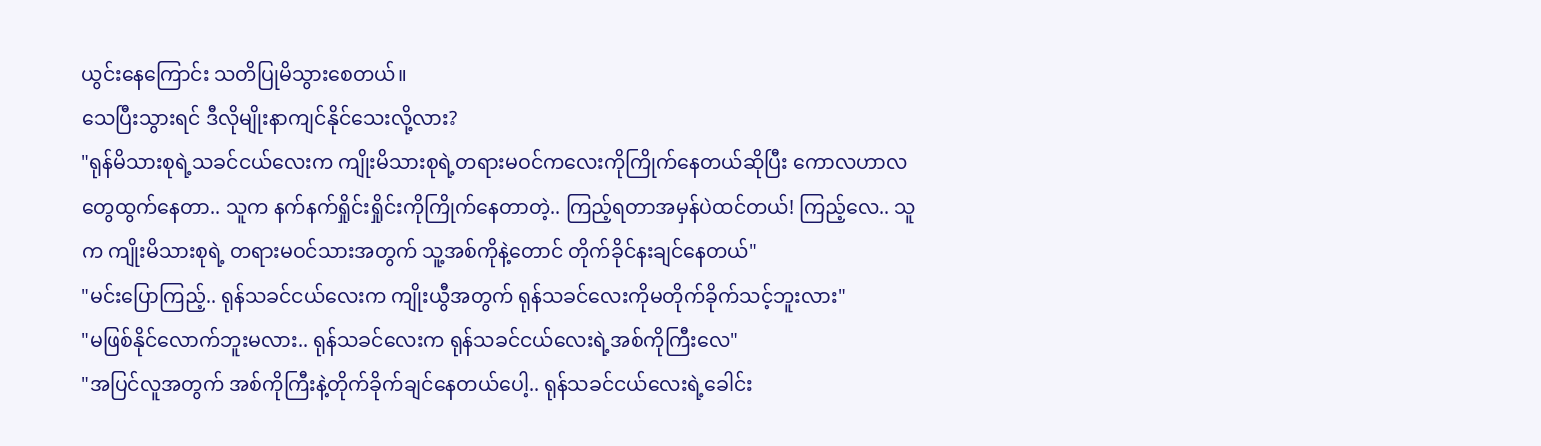ယွင်းနေကြောင်း သတိပြုမိသွားစေတယ်။
သေပြီးသွားရင် ဒီလိုမျိုးနာကျင်နိုင်သေးလို့လား?
"ရုန်မိသားစုရဲ့သခင်ငယ်လေးက ကျိုးမိသားစုရဲ့တရားမဝင်ကလေးကိုကြိုက်နေတယ်ဆိုပြီး ကောလဟာလတွေထွက်နေတာ.. သူက နက်နက်ရှိုင်းရှိုင်းကိုကြိုက်နေတာတဲ့.. ကြည့်ရတာအမှန်ပဲထင်တယ်! ကြည့်လေ.. သူက ကျိုးမိသားစုရဲ့ တရားမဝင်သားအတွက် သူ့အစ်ကိုနဲ့တောင် တိုက်ခိုင်နးချင်နေတယ်"
"မင်းပြောကြည့်.. ရုန်သခင်ငယ်လေးက ကျိုးယွီအတွက် ရုန်သခင်လေးကိုမတိုက်ခိုက်သင့်ဘူးလား"
"မဖြစ်နိုင်လောက်ဘူးမလား.. ရုန်သခင်လေးက ရုန်သခင်ငယ်လေးရဲ့အစ်ကိုကြီးလေ"
"အပြင်လူအတွက် အစ်ကိုကြီးနဲ့တိုက်ခိုက်ချင်နေတယ်ပေါ့.. ရုန်သခင်ငယ်လေးရဲ့ခေါင်း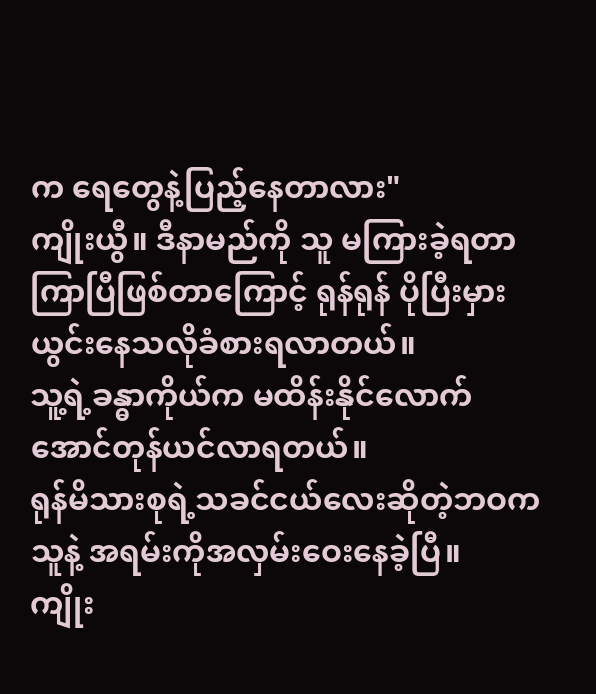က ရေတွေနဲ့ပြည့်နေတာလား"
ကျိုးယွီ။ ဒီနာမည်ကို သူ မကြားခဲ့ရတာကြာပြီဖြစ်တာကြောင့် ရုန်ရုန် ပိုပြီးမှားယွင်းနေသလိုခံစားရလာတယ်။
သူ့ရဲ့ခန္ဓာကိုယ်က မထိန်းနိုင်လောက်အောင်တုန်ယင်လာရတယ်။
ရုန်မိသားစုရဲ့သခင်ငယ်လေးဆိုတဲ့ဘဝက သူနဲ့ အရမ်းကိုအလှမ်းဝေးနေခဲ့ပြီ။
ကျိုး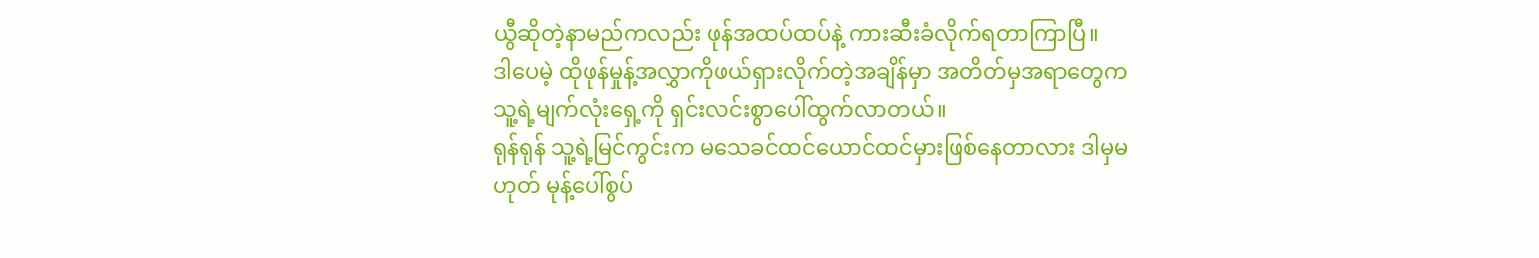ယွီဆိုတဲ့နာမည်ကလည်း ဖုန်အထပ်ထပ်နဲ့ ကားဆီးခံလိုက်ရတာကြာပြီ။
ဒါပေမဲ့ ထိုဖုန်မှုန့်အလွှာကိုဖယ်ရှားလိုက်တဲ့အချိန်မှာ အတိတ်မှအရာတွေက သူ့ရဲ့မျက်လုံးရှေ့ကို ရှင်းလင်းစွာပေါ်ထွက်လာတယ်။
ရုန်ရုန် သူ့ရဲ့မြင်ကွင်းက မသေခင်ထင်ယောင်ထင်မှားဖြစ်နေတာလား ဒါမှမဟုတ် မုန့်ပေါ်စွပ်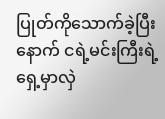ပြုတ်ကိုသောက်ခဲ့ပြီးနောက် ငရဲ့မင်းကြီးရဲ့ရှေ့မှာလှဲ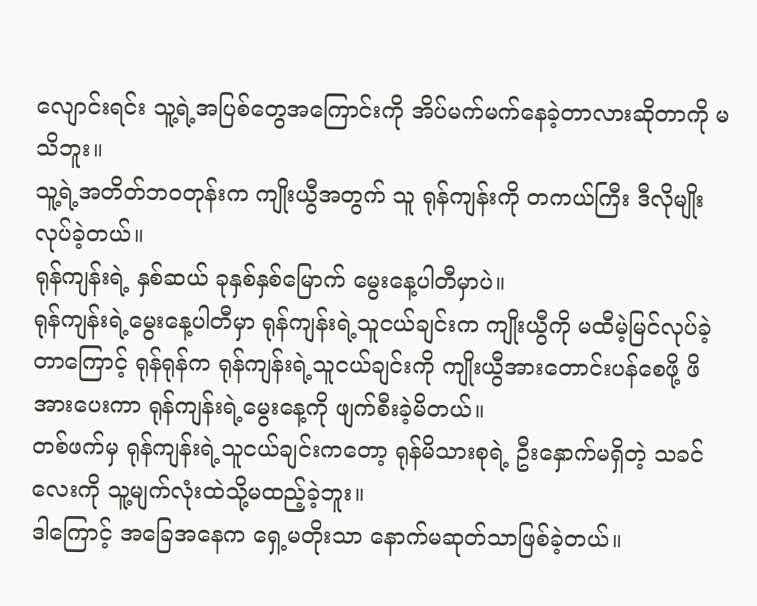လျောင်းရင်း သူ့ရဲ့အပြစ်တွေအကြောင်းကို အိပ်မက်မက်နေခဲ့တာလားဆိုတာကို မသိဘူး။
သူ့ရဲ့အတိတ်ဘဝတုန်းက ကျိုးယွီအတွက် သူ ရုန်ကျန်းကို တကယ်ကြီး ဒီလိုမျိုးလုပ်ခဲ့တယ်။
ရုန်ကျန်းရဲ့ နှစ်ဆယ် ခုနှစ်နှစ်မြောက် မွေးနေ့ပါတီမှာပဲ။
ရုန်ကျန်းရဲ့မွေးနေ့ပါတီမှာ ရုန်ကျန်းရဲ့သူငယ်ချင်းက ကျိုးယွီကို မထီမဲ့မြင်လုပ်ခဲ့တာကြောင့် ရုန်ရုန်က ရုန်ကျန်းရဲ့သူငယ်ချင်းကို ကျိုးယွီအားတောင်းပန်စေဖို့ ဖိအားပေးကာ ရုန်ကျန်းရဲ့မွေးနေ့ကို ဖျက်စီးခဲ့မိတယ်။
တစ်ဖက်မှ ရုန်ကျန်းရဲ့သူငယ်ချင်းကတော့ ရုန်မိသားစုရဲ့ ဦးနှောက်မရှိတဲ့ သခင်လေးကို သူ့မျက်လုံးထဲသို့မထည့်ခဲ့ဘူး။
ဒါကြောင့် အခြေအနေက ရှေ့မတိုးသာ နောက်မဆုတ်သာဖြစ်ခဲ့တယ်။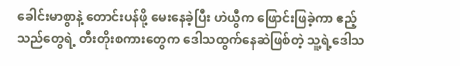ခေါင်းမာစွာနဲ့ တောင်းပန်ဖို့ မေးနေခဲ့ပြီး ဟဲယွီက ဖြောင်းဖြခဲ့ကာ ဧည့်သည်တွေရဲ့ တီးတိုးစကားတွေက ဒေါသထွက်နေဆဲဖြစ်တဲ့ သူ့ရဲ့ဒေါသ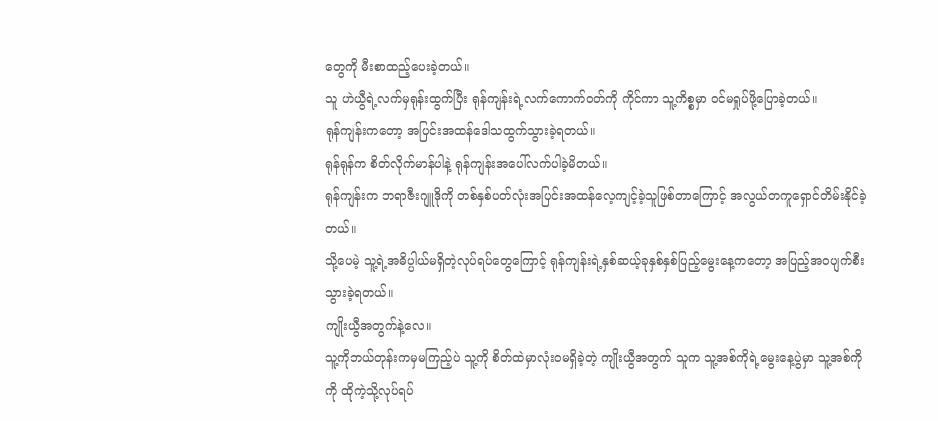တွေကို မီးစာထည့်ပေးခဲ့တယ်။
သူ ဟဲယွီရဲ့လက်မှရုန်းထွက်ပြီး ရုန်ကျန်းရဲ့လက်ကောက်ဝတ်ကို ကိုင်ကာ သူ့ကိစ္စမှာ ဝင်မရှုပ်ဖို့ပြောခဲ့တယ်။
ရုန်ကျန်းကတော့ အပြင်းအထန်ဒေါသထွက်သွားခဲ့ရတယ်။
ရုန်ရုန်က စိတ်လိုက်မာန်ပါနဲ့ ရုန်ကျန်းအပေါ်လက်ပါခဲ့မိတယ်။
ရုန်ကျန်းက ဘရာဇီးဂျူဒိုကို တစ်နှစ်ပတ်လုံးအပြင်းအထန်လေ့ကျင့်ခဲ့သူဖြစ်တာကြောင့် အလွယ်တကူရှောင်တိမ်းနိုင်ခဲ့တယ်။
သို့ပေမဲ့ သူ့ရဲ့အဓိပ္ပါယ်မရှိတဲ့လုပ်ရပ်တွေကြောင့် ရုန်ကျန်းရဲ့နှစ်ဆယ့်ခုနှစ်နှစ်ပြည့်မွေးနေ့ကတော့ အပြည့်အဝပျက်စီးသွားခဲ့ရတယ်။
ကျိုးယွီအတွက်နဲ့လေ။
သူ့ကိုဘယ်တုန်းကမှမကြည့်ပဲ သူ့ကို စိတ်ထဲမှာလုံးဝမရှိခဲ့တဲ့ ကျိုးယွီအတွက် သူက သူ့အစ်ကိုရဲ့မွေးနေ့ပွဲမှာ သူ့အစ်ကိုကို ထိုကဲ့သို့လုပ်ရပ်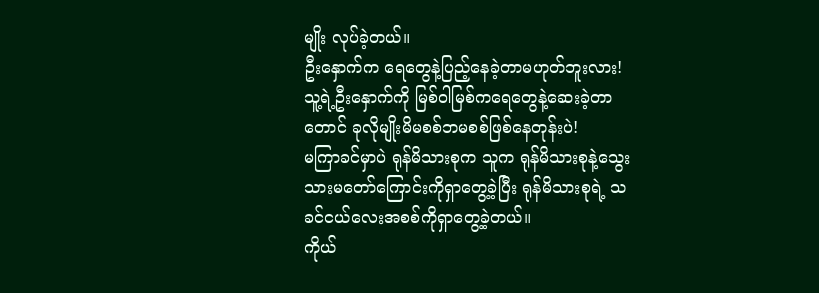မျိုး လုပ်ခဲ့တယ်။
ဦးနှောက်က ရေတွေနဲ့ပြည့်နေခဲ့တာမဟုတ်ဘူးလား!
သူ့ရဲ့ဦးနှောက်ကို မြစ်ဝါမြစ်ကရေတွေနဲ့ဆေးခဲ့တာတောင် ခုလိုမျိုးမိမစစ်ဘမစစ်ဖြစ်နေတုန်းပဲ!
မကြာခင်မှာပဲ ရုန်မိသားစုက သူက ရုန်မိသားစုနဲ့သွေးသားမတော်ကြောင်းကိုရှာတွေ့ခဲ့ပြီး ရုန်မိသားစုရဲ့ သခင်ငယ်လေးအစစ်ကိုရှာတွေ့ခဲ့တယ်။
ကိုယ်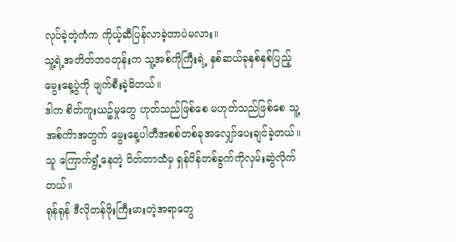လုပ်ခဲ့တဲ့ကံက ကိုယ့်ဆီပြန်လာခဲ့တာပဲမလား။
သူ့ရဲ့အတိတ်ဘဝတုန်းက သူ့အစ်ကိုကြီးရဲ့ နှစ်ဆယ်ခုနှစ်နှစ်ပြည့်မွေးနေ့ပွဲကို ဖျက်စီးခဲ့မိတယ်။
ဒါက စိတ်ကူးယဥ်မှုတွေ ဟုတ်သည်ဖြစ်စေ မဟုတ်သည်ဖြစ်စေ သူ့အစ်ကိာအတွက် မွေးနေ့ပါတီအစစ်တစ်ခုအလျှော်ပေးချင်ခဲ့တယ်။
သူ ကြောက်ရွံ့နေတဲ့ ဝိတ်တာထံမှ ရှန်ပိန်တစ်ခွက်ကိုလှမ်းဆွဲလိုက်တယ်။
ရုန်ရုန် ဒီလိုတန်ဖိုးကြီးမားတဲ့အရာတွေ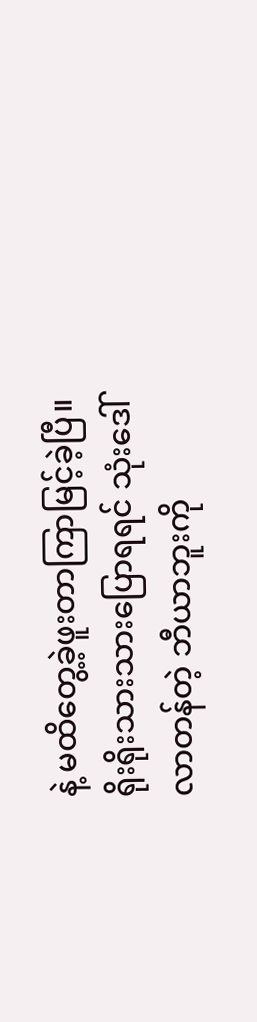နဲ့ မထိတွေ့ခဲ့ဖူးတာကြာမြင့်ခဲ့ပြီ။
ရိုးရိုးသားသားပြောရရင် သုံးဒေါ်လာတန်တဲ့ ဘီယာဘူးကို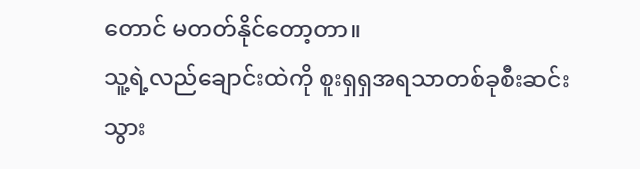တောင် မတတ်နိုင်တော့တာ။
သူ့ရဲ့လည်ချောင်းထဲကို စူးရှရှအရသာတစ်ခုစီးဆင်းသွား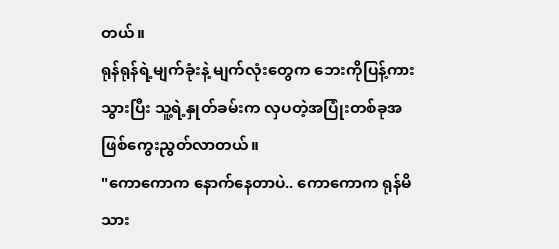တယ်။
ရုန်ရုန်ရဲ့မျက်ခုံးနဲ့ မျက်လုံးတွေက ဘေးကိုပြန့်ကားသွားပြီး သူ့ရဲ့နှုတ်ခမ်းက လှပတဲ့အပြုံးတစ်ခုအဖြစ်ကွေးညွတ်လာတယ်။
"ကောကောက နောက်နေတာပဲ.. ကောကောက ရုန်မိသား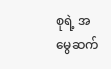စုရဲ့ အမွေဆက်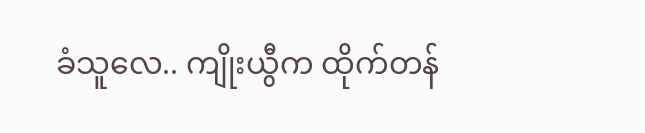ခံသူလေ.. ကျိုးယွီက ထိုက်တန်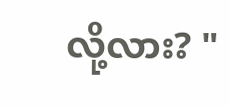လို့လား? "